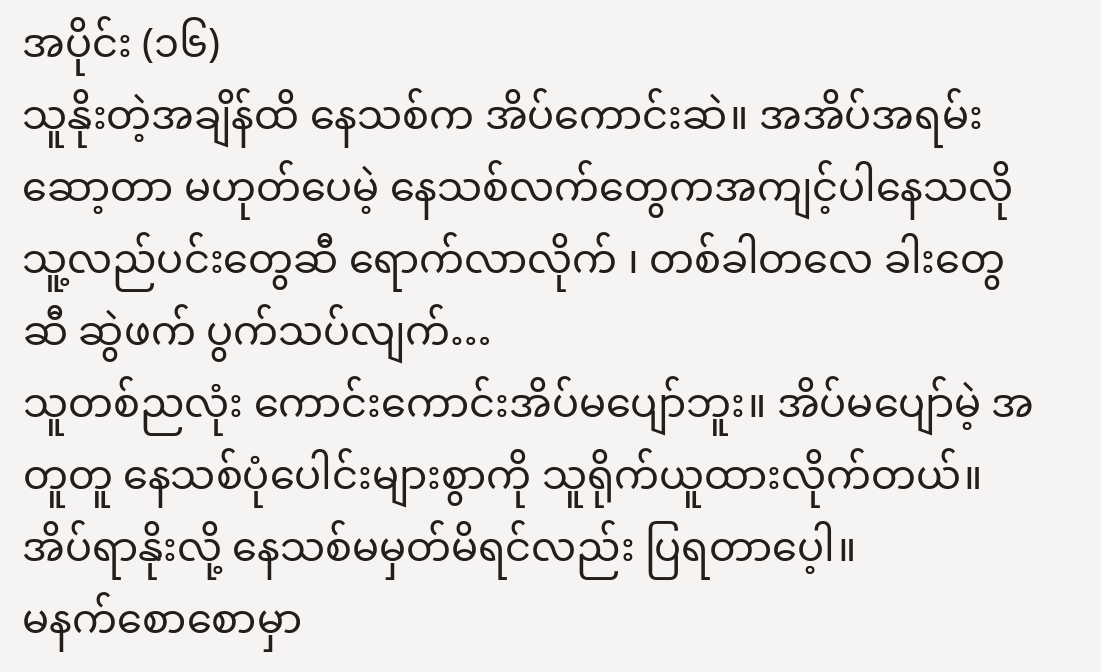အပိုင်း (၁၆)
သူနိုးတဲ့အချိန်ထိ နေသစ်က အိပ်ကောင်းဆဲ။ အအိပ်အရမ်းဆော့တာ မဟုတ်ပေမဲ့ နေသစ်လက်တွေကအကျင့်ပါနေသလို သူ့လည်ပင်းတွေဆီ ရောက်လာလိုက် ၊ တစ်ခါတလေ ခါးတွေဆီ ဆွဲဖက် ပွက်သပ်လျက်…
သူတစ်ညလုံး ကောင်းကောင်းအိပ်မပျော်ဘူး။ အိပ်မပျော်မဲ့ အတူတူ နေသစ်ပုံပေါင်းများစွာကို သူရိုက်ယူထားလိုက်တယ်။ အိပ်ရာနိုးလို့ နေသစ်မမှတ်မိရင်လည်း ပြရတာပေ့ါ။
မနက်စောစောမှာ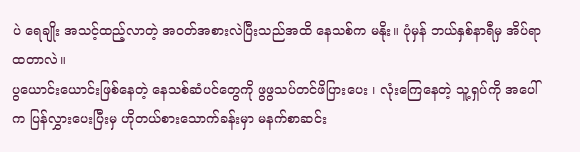ပဲ ရေချိုး အသင့်ထည့်လာတဲ့ အဝတ်အစားလဲပြီးသည်အထိ နေသစ်က မနိုး။ ပုံမှန် ဘယ်နှစ်နာရီမှ အိပ်ရာထတာလဲ။
ပွယောင်းယောင်းဖြစ်နေတဲ့ နေသစ်ဆံပင်တွေကို ဖွဖွသပ်တင်ဖိပြားပေး ၊ လုံးကြေနေတဲ့ သူ့ရှပ်ကို အပေါ်က ပြန်လွှားပေးပြီးမှ ဟိုတယ်စားသောက်ခန်းမှာ မနက်စာဆင်း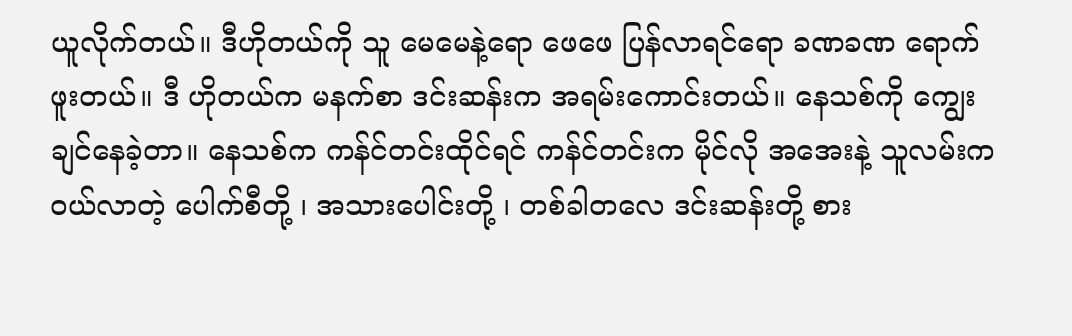ယူလိုက်တယ်။ ဒီဟိုတယ်ကို သူ မေမေနဲ့ရော ဖေဖေ ပြန်လာရင်ရော ခဏခဏ ရောက်ဖူးတယ်။ ဒီ ဟိုတယ်က မနက်စာ ဒင်းဆန်းက အရမ်းကောင်းတယ်။ နေသစ်ကို ကျွေးချင်နေခဲ့တာ။ နေသစ်က ကန်င်တင်းထိုင်ရင် ကန်င်တင်းက မိုင်လို အအေးနဲ့ သူလမ်းက ဝယ်လာတဲ့ ပေါက်စီတို့ ၊ အသားပေါင်းတို့ ၊ တစ်ခါတလေ ဒင်းဆန်းတို့ စား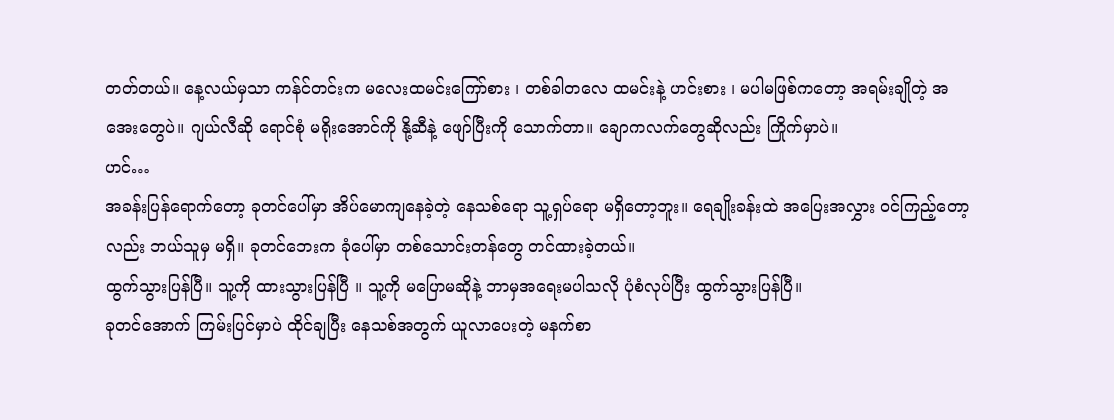တတ်တယ်။ နေ့လယ်မှသာ ကန်င်တင်းက မလေးထမင်းကြော်စား ၊ တစ်ခါတလေ ထမင်းနဲ့ ဟင်းစား ၊ မပါမဖြစ်ကတော့ အရမ်းချိုတဲ့ အအေးတွေပဲ။ ဂျယ်လီဆို ရောင်စုံ မရိုးအောင်ကို နို့ဆီနဲ့ ဖျော်ပြီးကို သောက်တာ။ ချောကလက်တွေဆိုလည်း ကြိုက်မှာပဲ။
ဟင်…
အခန်းပြန်ရောက်တော့ ခုတင်ပေါ်မှာ အိပ်မောကျနေခဲ့တဲ့ နေသစ်ရော သူ့ရှပ်ရော မရှိတော့ဘူး။ ရေချိုးခန်းထဲ အပြေးအလွှား ဝင်ကြည့်တော့လည်း ဘယ်သူမှ မရှိ။ ခုတင်ဘေးက ခုံပေါ်မှာ တစ်သောင်းတန်တွေ တင်ထားခဲ့တယ်။
ထွက်သွားပြန်ပြီ။ သူ့ကို ထားသွားပြန်ပြီ ။ သူ့ကို မပြောမဆိုနဲ့ ဘာမှအရေးမပါသလို ပုံစံလုပ်ပြီး ထွက်သွားပြန်ပြီ။
ခုတင်အောက် ကြမ်းပြင်မှာပဲ ထိုင်ချပြီး နေသစ်အတွက် ယူလာပေးတဲ့ မနက်စာ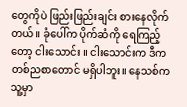တွေကိုပဲ ဖြည်းဖြည်းချင်း စားနေလိုက်တယ်။ ခုံပေါ်က ပိုက်ဆံကို ရေကြည့်တော့ ငါးသောင်း ။ ငါးသောင်းက ဒီက တစ်ညစာတောင် မရှိပါဘူး။ နေသစ်က သူ့မှာ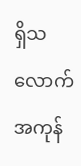ရှိသလောက် အကုန်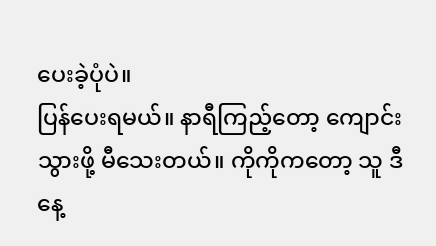ပေးခဲ့ပုံပဲ။
ပြန်ပေးရမယ်။ နာရီကြည့်တော့ ကျောင်းသွားဖို့ မီသေးတယ်။ ကိုကိုကတော့ သူ ဒီနေ့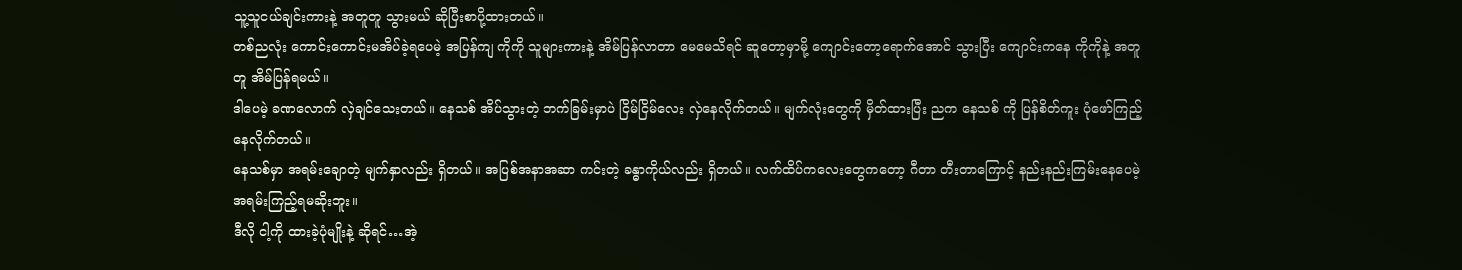သူ့သူငယ်ချင်းကားနဲ့ အတူတူ သွားမယ် ဆိုပြီးစာပို့ထားတယ်။
တစ်ညလုံး ကောင်းကောင်းမအိပ်ခဲ့ရပေမဲ့ အပြန်ကျ ကိုကို သူများကားနဲ့ အိမ်ပြန်လာတာ မေမေသိရင် ဆူတော့မှာမို့ ကျောင်းတော့ရောက်အောင် သွားပြီး ကျောင်းကနေ ကိုကိုနဲ့ အတူတူ အိမ်ပြန်ရမယ်။
ဒါပေမဲ့ ခဏလောက် လှဲချင်သေးတယ်။ နေသစ် အိပ်သွားတဲ့ ဘက်ခြမ်းမှာပဲ ငြိမ်ငြိမ်လေး လှဲနေလိုက်တယ်။ မျက်လုံးတွေကို မှိတ်ထားပြီး ညက နေသစ် ကို ပြန်စိတ်ကူး ပုံဖော်ကြည့်နေလိုက်တယ်။
နေသစ်မှာ အရမ်းချောတဲ့ မျက်နှာလည်း ရှိတယ်။ အပြစ်အနာအဆာ ကင်းတဲ့ ခန္ဓာကိုယ်လည်း ရှိတယ်။ လက်ထိပ်ကလေးတွေကတော့ ဂီတာ တီးတာကြောင့် နည်းနည်းကြမ်းနေပေမဲ့ အရမ်းကြည့်ရမဆိုးဘူး။
ဒီလို ငါ့ကို ထားခဲ့ပုံမျိုးနဲ့ ဆိုရင်…အဲ့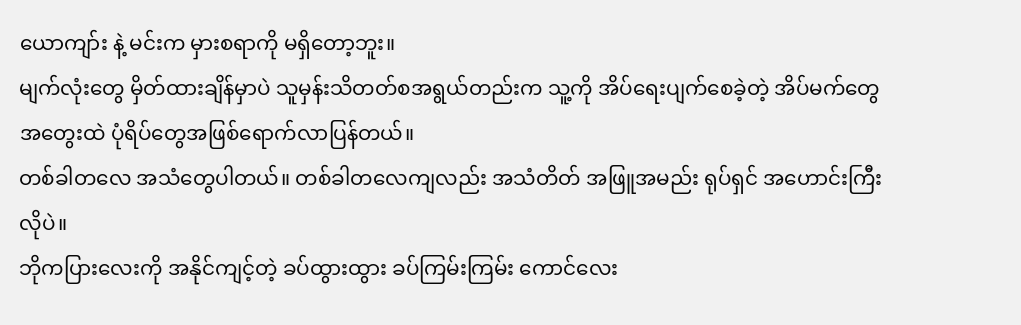ယောကျာ်း နဲ့ မင်းက မှားစရာကို မရှိတော့ဘူး။
မျက်လုံးတွေ မှိတ်ထားချိန်မှာပဲ သူမှန်းသိတတ်စအရွယ်တည်းက သူ့ကို အိပ်ရေးပျက်စေခဲ့တဲ့ အိပ်မက်တွေ အတွေးထဲ ပုံရိပ်တွေအဖြစ်ရောက်လာပြန်တယ်။
တစ်ခါတလေ အသံတွေပါတယ်။ တစ်ခါတလေကျလည်း အသံတိတ် အဖြူအမည်း ရုပ်ရှင် အဟောင်းကြီးလိုပဲ။
ဘိုကပြားလေးကို အနိုင်ကျင့်တဲ့ ခပ်ထွားထွား ခပ်ကြမ်းကြမ်း ကောင်လေး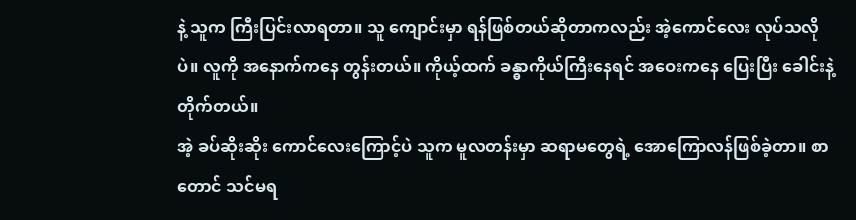နဲ့ သူက ကြီးပြင်းလာရတာ။ သူ ကျောင်းမှာ ရန်ဖြစ်တယ်ဆိုတာကလည်း အဲ့ကောင်လေး လုပ်သလိုပဲ။ လူကို အနောက်ကနေ တွန်းတယ်။ ကိုယ့်ထက် ခန္ဓာကိုယ်ကြီးနေရင် အဝေးကနေ ပြေးပြီး ခေါင်းနဲ့တိုက်တယ်။
အဲ့ ခပ်ဆိုးဆိုး ကောင်လေးကြောင့်ပဲ သူက မူလတန်းမှာ ဆရာမတွေရဲ့ အောကြောလန်ဖြစ်ခဲ့တာ။ စာတောင် သင်မရ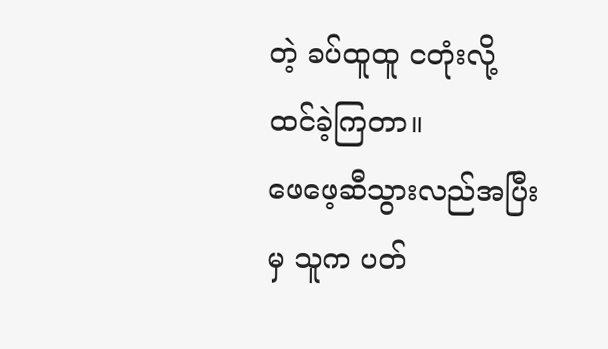တဲ့ ခပ်ထူထူ ငတုံးလို့ ထင်ခဲ့ကြတာ။
ဖေဖေ့ဆီသွားလည်အပြီးမှ သူက ပတ်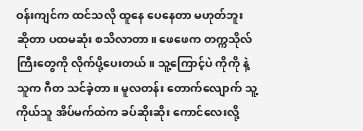ဝန်းကျင်က ထင်သလို ထူနေ ပေနေတာ မဟုတ်ဘူး ဆိုတာ ပထမဆုံး စသိလာတာ။ ဖေဖေက တက္ကသိုလ်ကြီးတွေကို လိုက်ပို့ပေးတယ်။ သူ့ကြောင့်ပဲ ကိုကို နဲ့ သူက ဂီတ သင်ခဲ့တာ။ မူလတန်း တောက်လျောက် သူ့ကိုယ်သူ အိပ်မက်ထဲက ခပ်ဆိုးဆိုး ကောင်လေးလို့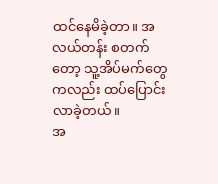ထင်နေမိခဲ့တာ။ အလယ်တန်း စတက်တော့ သူ့အိပ်မက်တွေကလည်း ထပ်ပြောင်းလာခဲ့တယ်။
အ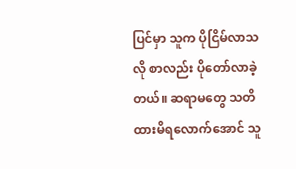ပြင်မှာ သူက ပိုငြိမ်လာသလို စာလည်း ပိုတော်လာခဲ့တယ်။ ဆရာမတွေ သတိထားမိရလောက်အောင် သူ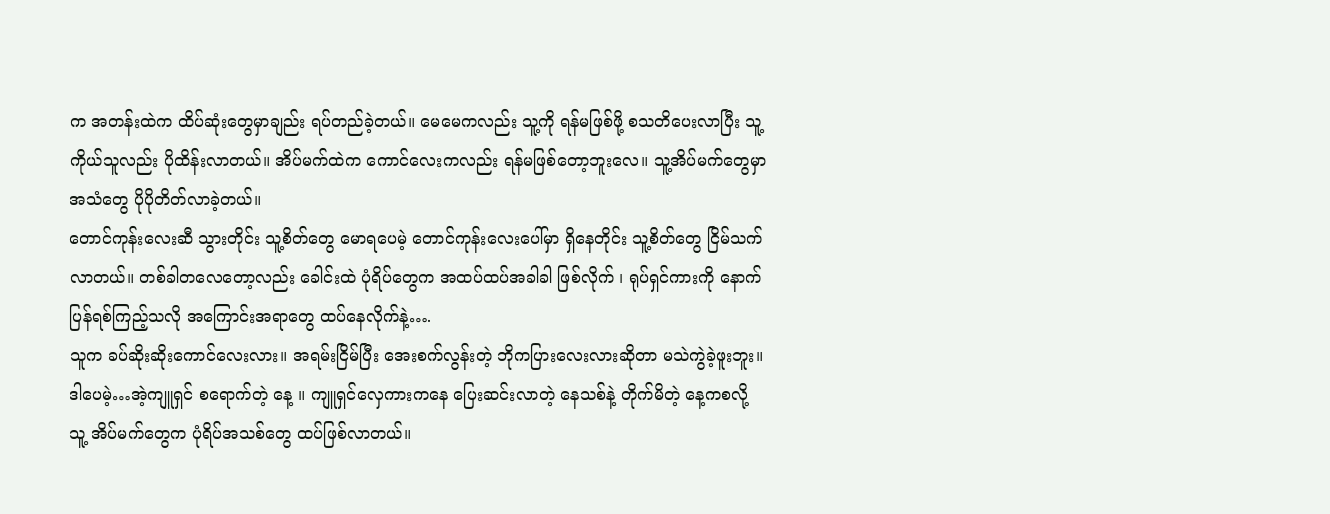က အတန်းထဲက ထိပ်ဆုံးတွေမှာချည်း ရပ်တည်ခဲ့တယ်။ မေမေကလည်း သူ့ကို ရန်မဖြစ်ဖို့ စသတိပေးလာပြီး သူ့ကိုယ်သူလည်း ပိုထိန်းလာတယ်။ အိပ်မက်ထဲက ကောင်လေးကလည်း ရန်မဖြစ်တော့ဘူးလေ။ သူ့အိပ်မက်တွေမှာ အသံတွေ ပိုပိုတိတ်လာခဲ့တယ်။
တောင်ကုန်းလေးဆီ သွားတိုင်း သူ့စိတ်တွေ မောရပေမဲ့ တောင်ကုန်းလေးပေါ်မှာ ရှိနေတိုင်း သူ့စိတ်တွေ ငြိမ်သက်လာတယ်။ တစ်ခါတလေတော့လည်း ခေါင်းထဲ ပုံရိပ်တွေက အထပ်ထပ်အခါခါ ဖြစ်လိုက် ၊ ရုပ်ရှင်ကားကို နောက်ပြန်ရစ်ကြည့်သလို အကြောင်းအရာတွေ ထပ်နေလိုက်နဲ့….
သူက ခပ်ဆိုးဆိုးကောင်လေးလား။ အရမ်းငြိမ်ပြီး အေးစက်လွန်းတဲ့ ဘိုကပြားလေးလားဆိုတာ မသဲကွဲခဲ့ဖူးဘူး။
ဒါပေမဲ့…အဲ့ကျူရှင် စရောက်တဲ့ နေ့ ။ ကျူရှင်လှေကားကနေ ပြေးဆင်းလာတဲ့ နေသစ်နဲ့ တိုက်မိတဲ့ နေ့ကစလို့ သူ့ အိပ်မက်တွေက ပုံရိပ်အသစ်တွေ ထပ်ဖြစ်လာတယ်။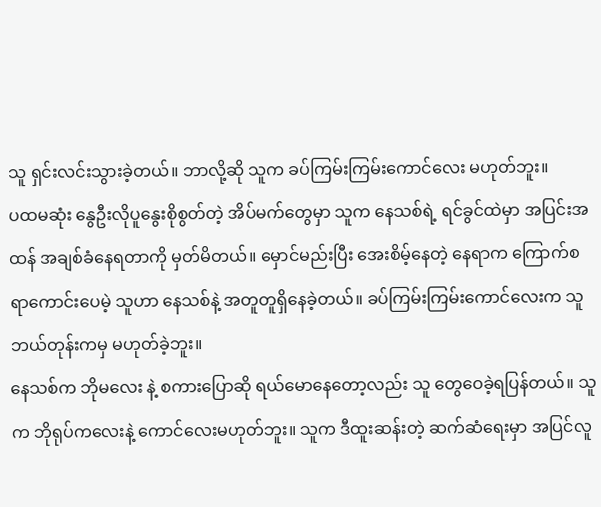သူ ရှင်းလင်းသွားခဲ့တယ်။ ဘာလို့ဆို သူက ခပ်ကြမ်းကြမ်းကောင်လေး မဟုတ်ဘူး။
ပထမဆုံး နွေဦးလိုပူနွေးစိုစွတ်တဲ့ အိပ်မက်တွေမှာ သူက နေသစ်ရဲ့ ရင်ခွင်ထဲမှာ အပြင်းအထန် အချစ်ခံနေရတာကို မှတ်မိတယ်။ မှောင်မည်းပြီး အေးစိမ့်နေတဲ့ နေရာက ကြောက်စရာကောင်းပေမဲ့ သူဟာ နေသစ်နဲ့ အတူတူရှိနေခဲ့တယ်။ ခပ်ကြမ်းကြမ်းကောင်လေးက သူ ဘယ်တုန်းကမှ မဟုတ်ခဲ့ဘူး။
နေသစ်က ဘိုမလေး နဲ့ စကားပြောဆို ရယ်မောနေတော့လည်း သူ တွေဝေခဲ့ရပြန်တယ်။ သူက ဘိုရုပ်ကလေးနဲ့ ကောင်လေးမဟုတ်ဘူး။ သူက ဒီထူးဆန်းတဲ့ ဆက်ဆံရေးမှာ အပြင်လူ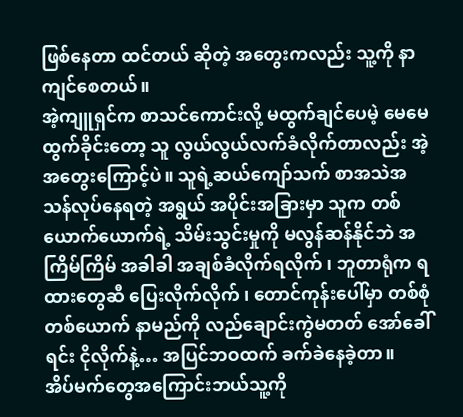ဖြစ်နေတာ ထင်တယ် ဆိုတဲ့ အတွေးကလည်း သူ့ကို နာကျင်စေတယ်။
အဲ့ကျူရှင်က စာသင်ကောင်းလို့ မထွက်ချင်ပေမဲ့ မေမေထွက်ခိုင်းတော့ သူ လွယ်လွယ်လက်ခံလိုက်တာလည်း အဲ့အတွေးကြောင့်ပဲ။ သူရဲ့ဆယ်ကျော်သက် စာအသဲအသန်လုပ်နေရတဲ့ အရွယ် အပိုင်းအခြားမှာ သူက တစ်ယောက်ယောက်ရဲ့ သိမ်းသွင်းမှုကို မလွန်ဆန်နိုင်ဘဲ အကြိမ်ကြိမ် အခါခါ အချစ်ခံလိုက်ရလိုက် ၊ ဘူတာရုံက ရထားတွေဆီ ပြေးလိုက်လိုက် ၊ တောင်ကုန်းပေါ်မှာ တစ်စုံတစ်ယောက် နာမည်ကို လည်ချောင်းကွဲမတတ် အော်ခေါ်ရင်း ငိုလိုက်နဲ့… အပြင်ဘဝထက် ခက်ခဲနေခဲ့တာ။
အိပ်မက်တွေအကြောင်းဘယ်သူ့ကို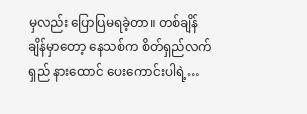မှလည်း ပြောပြမရခဲ့တာ။ တစ်ချိန်ချိန်မှာတော့ နေသစ်က စိတ်ရှည်လက်ရှည် နားထောင် ပေးကောင်းပါရဲ့…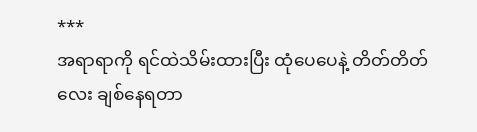***
အရာရာကို ရင်ထဲသိမ်းထားပြီး ထုံပေပေနဲ့ တိတ်တိတ်လေး ချစ်နေရတာ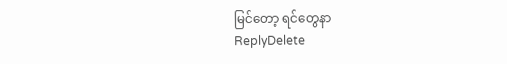မြင်တော့ ရင်တွေနာ
ReplyDelete